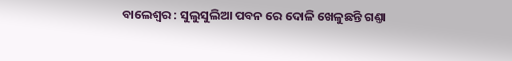ବାଲେଶ୍ବର : ସୁଲୁସୁଲିଆ ପବନ ରେ ଦୋଳି ଖେଳୁଛନ୍ତି ଗଣ୍ତା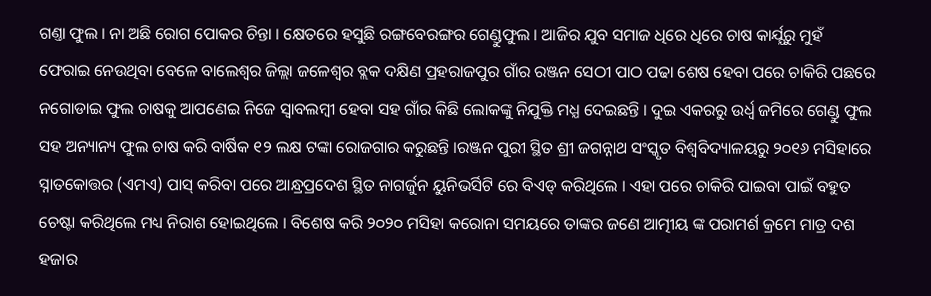ଗଣ୍ତା ଫୁଲ । ନା ଅଛି ରୋଗ ପୋକର ଚିନ୍ତା । କ୍ଷେତରେ ହସୁଛି ରଙ୍ଗବେରଙ୍ଗର ଗେଣ୍ଡୁଫୁଲ । ଆଜିର ଯୁବ ସମାଜ ଧିରେ ଧିରେ ଚାଷ କାର୍ଯ୍ଯରୁ ମୁହଁ ଫେରାଇ ନେଉଥିବା ବେଳେ ବାଲେଶ୍ବର ଜିଲ୍ଲା ଜଳେଶ୍ୱର ବ୍ଲକ ଦକ୍ଷିଣ ପ୍ରହରାଜପୁର ଗାଁର ରଞ୍ଜନ ସେଠୀ ପାଠ ପଢା ଶେଷ ହେବା ପରେ ଚାକିରି ପଛରେ ନଗୋଡାଇ ଫୁଲ ଚାଷକୁ ଆପଣେଇ ନିଜେ ସ୍ବାବଲମ୍ବୀ ହେବା ସହ ଗାଁର କିଛି ଲୋକଙ୍କୁ ନିଯୁକ୍ତି ମଧ୍ଯ ଦେଇଛନ୍ତି । ଦୁଇ ଏକରରୁ ଉର୍ଧ୍ବ ଜମିରେ ଗେଣ୍ଡୁ ଫୁଲ ସହ ଅନ୍ୟାନ୍ୟ ଫୁଲ ଚାଷ କରି ବାର୍ଷିକ ୧୨ ଲକ୍ଷ ଟଙ୍କା ରୋଜଗାର କରୁଛନ୍ତି ।ରଞ୍ଜନ ପୁରୀ ସ୍ଥିତ ଶ୍ରୀ ଜଗନ୍ନାଥ ସଂସ୍କୃତ ବିଶ୍ଵବିଦ୍ୟାଳୟରୁ ୨୦୧୬ ମସିହାରେ ସ୍ନାତକୋତ୍ତର (ଏମଏ) ପାସ୍ କରିବା ପରେ ଆନ୍ଧ୍ରପ୍ରଦେଶ ସ୍ଥିତ ନାଗର୍ଜୁନ ୟୁନିଭର୍ସିଟି ରେ ବିଏଡ୍ କରିଥିଲେ । ଏହା ପରେ ଚାକିରି ପାଇବା ପାଇଁ ବହୁତ ଚେଷ୍ଟା କରିଥିଲେ ମଧ୍ୟ ନିରାଶ ହୋଇଥିଲେ । ବିଶେଷ କରି ୨୦୨୦ ମସିହା କରୋନା ସମୟରେ ତାଙ୍କର ଜଣେ ଆତ୍ମୀୟ ଙ୍କ ପରାମର୍ଶ କ୍ରମେ ମାତ୍ର ଦଶ ହଜାର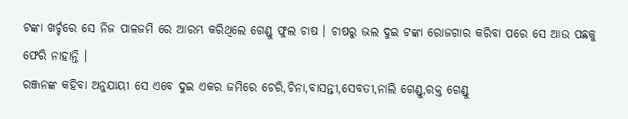ଟଙ୍କା ଖର୍ଚ୍ଚରେ ସେ ନିଜ ପାଳଜମି ରେ ଆରମ୍ଭ କରିଥିଲେ ଗେଣ୍ଡୁ ଫୁଲ ଚାଷ । ଚାଷରୁ ଭଲ ଦୁଇ ଟଙ୍କା ରୋଜଗାର କରିବା ପରେ ସେ ଆଉ ପଛକୁ ଫେରି ନାହାନ୍ତି ।
ରଞ୍ଜନଙ୍କ କହିବା ଅନୁଯାୟୀ ସେ ଏବେ ଦୁଇ ଏକର ଜମିରେ ଚେରି,ଚିନା,ବାସନ୍ତୀ,ସେବତୀ,ନାଲି ଗେଣ୍ଡୁ,ରକ୍ତ ଗେଣ୍ଡୁ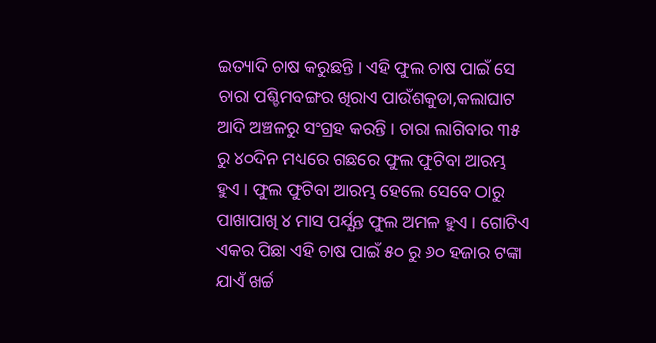ଇତ୍ୟାଦି ଚାଷ କରୁଛନ୍ତି । ଏହି ଫୁଲ ଚାଷ ପାଇଁ ସେ ଚାରା ପଶ୍ଚିମବଙ୍ଗର ଖିରାଏ ପାଉଁଶକୁଡା,କଲାଘାଟ ଆଦି ଅଞ୍ଚଳରୁ ସଂଗ୍ରହ କରନ୍ତି । ଚାରା ଲାଗିବାର ୩୫ ରୁ ୪୦ଦିନ ମଧ୍ୟରେ ଗଛରେ ଫୁଲ ଫୁଟିବା ଆରମ୍ଭ ହୁଏ । ଫୁଲ ଫୁଟିବା ଆରମ୍ଭ ହେଲେ ସେବେ ଠାରୁ ପାଖାପାଖି ୪ ମାସ ପର୍ଯ୍ଯନ୍ତ ଫୁଲ ଅମଳ ହୁଏ । ଗୋଟିଏ ଏକର ପିଛା ଏହି ଚାଷ ପାଇଁ ୫୦ ରୁ ୬୦ ହଜାର ଟଙ୍କା ଯାଏଁ ଖର୍ଚ୍ଚ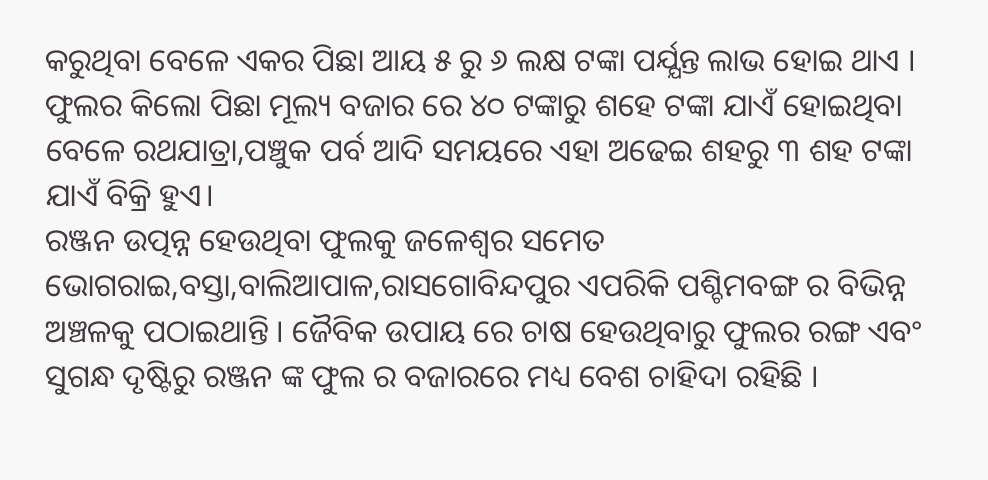କରୁଥିବା ବେଳେ ଏକର ପିଛା ଆୟ ୫ ରୁ ୬ ଲକ୍ଷ ଟଙ୍କା ପର୍ଯ୍ଯନ୍ତ ଲାଭ ହୋଇ ଥାଏ । ଫୁଲର କିଲୋ ପିଛା ମୂଲ୍ୟ ବଜାର ରେ ୪୦ ଟଙ୍କାରୁ ଶହେ ଟଙ୍କା ଯାଏଁ ହୋଇଥିବା ବେଳେ ରଥଯାତ୍ରା,ପଞ୍ଚୁକ ପର୍ବ ଆଦି ସମୟରେ ଏହା ଅଢେଇ ଶହରୁ ୩ ଶହ ଟଙ୍କା ଯାଏଁ ବିକ୍ରି ହୁଏ।
ରଞ୍ଜନ ଉତ୍ପନ୍ନ ହେଉଥିବା ଫୁଲକୁ ଜଳେଶ୍ଵର ସମେତ ଭୋଗରାଇ,ବସ୍ତା,ବାଲିଆପାଳ,ରାସଗୋବିନ୍ଦପୁର ଏପରିକି ପଶ୍ଚିମବଙ୍ଗ ର ବିଭିନ୍ନ ଅଞ୍ଚଳକୁ ପଠାଇଥାନ୍ତି । ଜୈବିକ ଉପାୟ ରେ ଚାଷ ହେଉଥିବାରୁ ଫୁଲର ରଙ୍ଗ ଏବଂ ସୁଗନ୍ଧ ଦୃଷ୍ଟିରୁ ରଞ୍ଜନ ଙ୍କ ଫୁଲ ର ବଜାରରେ ମଧ୍ୟ ବେଶ ଚାହିଦା ରହିଛି ।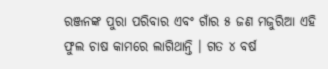ରଞ୍ଜନଙ୍କ ପୁରା ପରିବାର ଏବଂ ଗାଁର ୫ ଜଣ ମଜୁରିଆ ଏହି ଫୁଲ ଚାଷ କାମରେ ଲାଗିଥାନ୍ତି । ଗତ ୪ ବର୍ଷ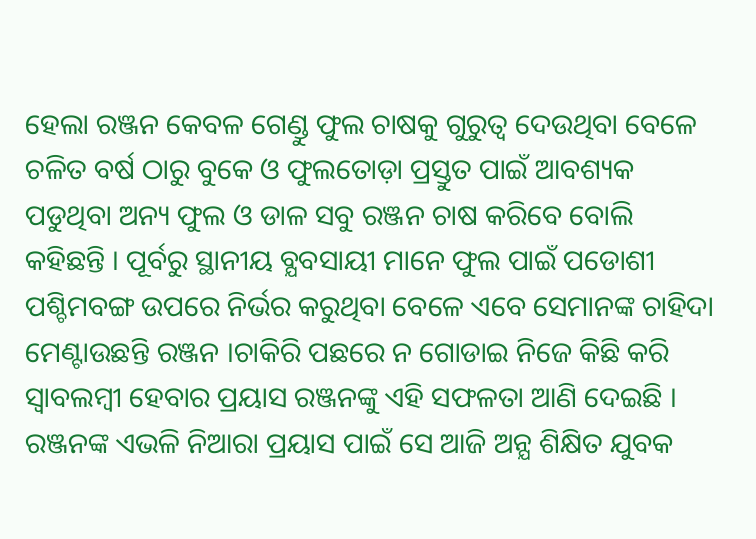ହେଲା ରଞ୍ଜନ କେବଳ ଗେଣ୍ଡୁ ଫୁଲ ଚାଷକୁ ଗୁରୁତ୍ୱ ଦେଉଥିବା ବେଳେ ଚଳିତ ବର୍ଷ ଠାରୁ ବୁକେ ଓ ଫୁଲତୋଡ଼ା ପ୍ରସ୍ତୁତ ପାଇଁ ଆବଶ୍ୟକ ପଡୁଥିବା ଅନ୍ୟ ଫୁଲ ଓ ଡାଳ ସବୁ ରଞ୍ଜନ ଚାଷ କରିବେ ବୋଲି କହିଛନ୍ତି । ପୂର୍ବରୁ ସ୍ଥାନୀୟ ବ୍ଯବସାୟୀ ମାନେ ଫୁଲ ପାଇଁ ପଡୋଶୀ ପଶ୍ଚିମବଙ୍ଗ ଉପରେ ନିର୍ଭର କରୁଥିବା ବେଳେ ଏବେ ସେମାନଙ୍କ ଚାହିଦା ମେଣ୍ଟାଉଛନ୍ତି ରଞ୍ଜନ ।ଚାକିରି ପଛରେ ନ ଗୋଡାଇ ନିଜେ କିଛି କରି ସ୍ବାବଲମ୍ବୀ ହେବାର ପ୍ରୟାସ ରଞ୍ଜନଙ୍କୁ ଏହି ସଫଳତା ଆଣି ଦେଇଛି । ରଞ୍ଜନଙ୍କ ଏଭଳି ନିଆରା ପ୍ରୟାସ ପାଇଁ ସେ ଆଜି ଅନ୍ଯ ଶିକ୍ଷିତ ଯୁବକ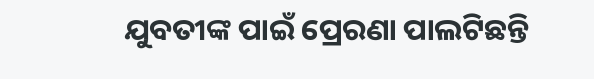ଯୁବତୀଙ୍କ ପାଇଁ ପ୍ରେରଣା ପାଲଟିଛନ୍ତି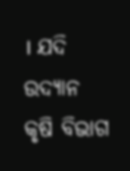। ଯଦି ଉଦ୍ଯାନ କୃଷି ବିଭାଗ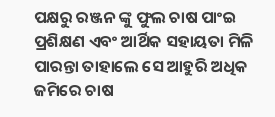ପକ୍ଷରୁ ରଞ୍ଜନ ଙ୍କୁ ଫୁଲ ଚାଷ ପାଂଇ ପ୍ରଶିକ୍ଷଣ ଏବଂ ଆର୍ଥିକ ସହାୟତା ମିଳି ପାରନ୍ତା ତାହାଲେ ସେ ଆହୁରି ଅଧିକ ଜମିରେ ଚାଷ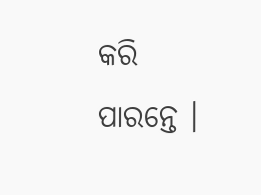କରି ପାରନ୍ତେ ।